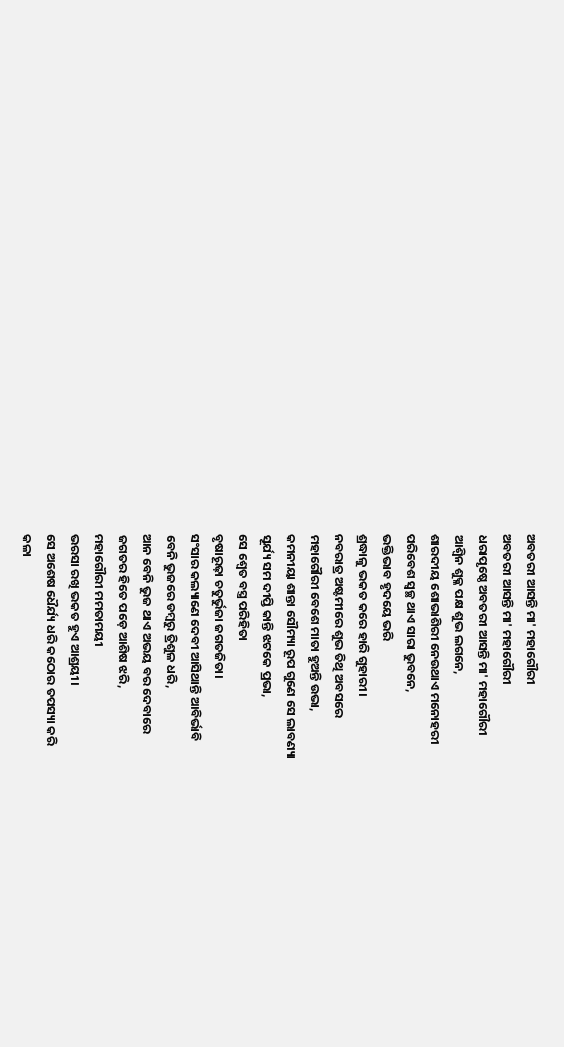ଅବତରୀ ଆସନ୍ତି ମା' ମହାଗୌରୀ
ଅବତରୀ ଆସନ୍ତି ମା' ମହାଗୌରୀ
ଧରାପୃଷ୍ଠେ ଅବତରୀ ଆସନ୍ତି ମା' ମହାଗୌରୀ
ଆଶ୍ଵିନ ଶୁକ୍ଳ ପକ୍ଷ ଶୁଭ ଲଗନେ,
ଶାରଦୀୟ ଶୋଭାଶିରୀ ନେଉଥାଏ ମନୋହରୀ
ପରିବେଶ ସ୍ଵଚ୍ଛ ଥାଏ ସାରା ଭୁବନେ,
ଭକ୍ତିଭାବ ହୃଦୟେ ଭରି
ଶ୍ରଦ୍ଧାଳୁ ଭକତ କରେ ହାରି ଗୁହାରୀ।
ନବରାତ୍ର ଅଷ୍ଟମୀରେ ଶୁଭ ତିଥି ଅବସରେ
ମହାଗୌରୀ ବେଶେ ମାତା ହୁଅନ୍ତି ଉଭା,
କମନୀୟା ଶାନ୍ତା ସୌମ୍ୟା ରୂପ ଗୁଣେ ସେ ଲାବଣ୍ୟା
ସୂର୍ଯ୍ୟ ସମ ଦୀପ୍ତି କାନ୍ତି ଝଟକେ ପ୍ରଭା,
ସେ ଶ୍ଵେତ ବସ୍ତ୍ର ପରିହିତା
ବୃଷାରୂଢ଼ା ଚତୁର୍ଭୁଜା ଜଗତଜିତା।
ସଂସାର କଲ୍ୟାଣେ ଦେବୀ ଆସିଥାନ୍ତି ଆବିର୍ଭାବି
ବେନି ଭୁଜରେ ଡମ୍ବରୁ ତ୍ରିଶୁଳ ଧରି,
ଆନ ବେନି ଭୁଜ ଥାଏ ଅଭୟ ବର ଦେବାରେ
ଜଗତର ହିତେ ପଡ଼େ ଆଶିଷ ଝରି,
ମହାଗୌରୀ ମମତାମୟୀ
ଭରସା ରଖି ଭକତ ହୁଏ ଆଶ୍ରୟୀ।
ସେ ଅଶେଷ ଧୈର୍ଯ୍ୟ ଧରି କଠୋର ତପସ୍ୟା କରି
କଳା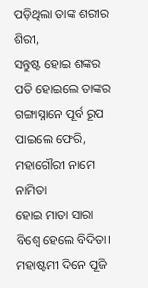ପଡ଼ିଥିଲା ତାଙ୍କ ଶରୀର ଶିରୀ,
ସନ୍ତୁଷ୍ଟ ହୋଇ ଶଙ୍କର ପତି ହୋଇଲେ ତାଙ୍କର
ଗଙ୍ଗାସ୍ନାନେ ପୂର୍ବ ରୂପ ପାଇଲେ ଫେରି,
ମହାଗୌରୀ ନାମେ ନାମିତା
ହୋଇ ମାତା ସାରା ବିଶ୍ଵେ ହେଲେ ବିଦିତା।
ମହାଷ୍ଟମୀ ଦିନେ ପୂଜି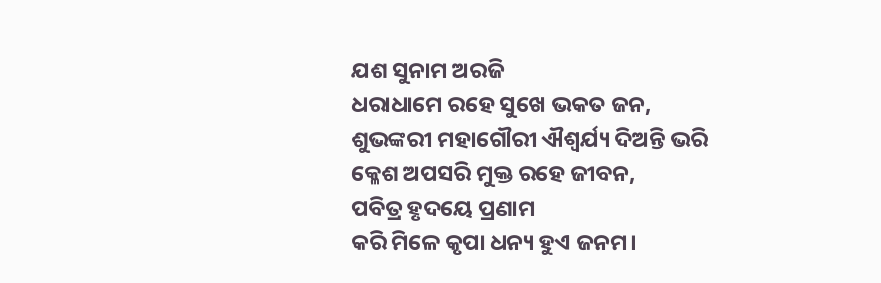ଯଶ ସୁନାମ ଅରଜି
ଧରାଧାମେ ରହେ ସୁଖେ ଭକତ ଜନ,
ଶୁଭଙ୍କରୀ ମହାଗୌରୀ ଐଶ୍ୱର୍ଯ୍ୟ ଦିଅନ୍ତି ଭରି
କ୍ଳେଶ ଅପସରି ମୁକ୍ତ ରହେ ଜୀବନ,
ପବିତ୍ର ହୃଦୟେ ପ୍ରଣାମ
କରି ମିଳେ କୃପା ଧନ୍ୟ ହୁଏ ଜନମ।